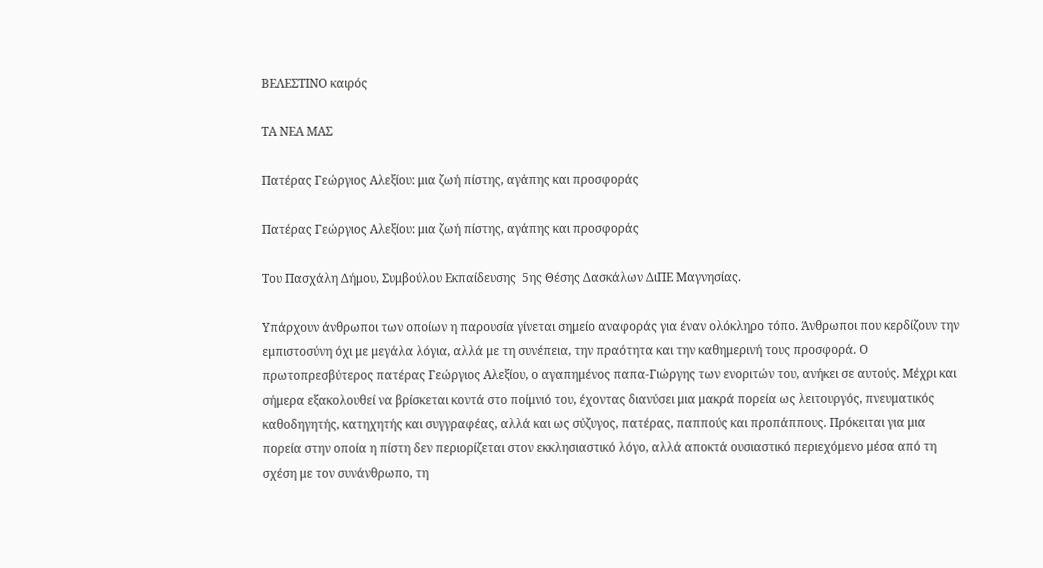ΒΕΛΕΣΤΙΝΟ καιρός

ΤΑ ΝΕΑ ΜΑΣ

Πατέρας Γεώργιος Αλεξίου: μια ζωή πίστης, αγάπης και προσφοράς

Πατέρας Γεώργιος Αλεξίου: μια ζωή πίστης, αγάπης και προσφοράς

Του Πασχάλη Δήμου, Συμβούλου Εκπαίδευσης  5ης Θέσης Δασκάλων ΔιΠΕ Μαγνησίας.

Υπάρχουν άνθρωποι των οποίων η παρουσία γίνεται σημείο αναφοράς για έναν ολόκληρο τόπο. Άνθρωποι που κερδίζουν την εμπιστοσύνη όχι με μεγάλα λόγια, αλλά με τη συνέπεια, την πραότητα και την καθημερινή τους προσφορά. Ο πρωτοπρεσβύτερος πατέρας Γεώργιος Αλεξίου, ο αγαπημένος παπα-Γιώργης των ενοριτών του, ανήκει σε αυτούς. Μέχρι και σήμερα εξακολουθεί να βρίσκεται κοντά στο ποίμνιό του, έχοντας διανύσει μια μακρά πορεία ως λειτουργός, πνευματικός καθοδηγητής, κατηχητής και συγγραφέας, αλλά και ως σύζυγος, πατέρας, παππούς και προπάππους. Πρόκειται για μια πορεία στην οποία η πίστη δεν περιορίζεται στον εκκλησιαστικό λόγο, αλλά αποκτά ουσιαστικό περιεχόμενο μέσα από τη σχέση με τον συνάνθρωπο, τη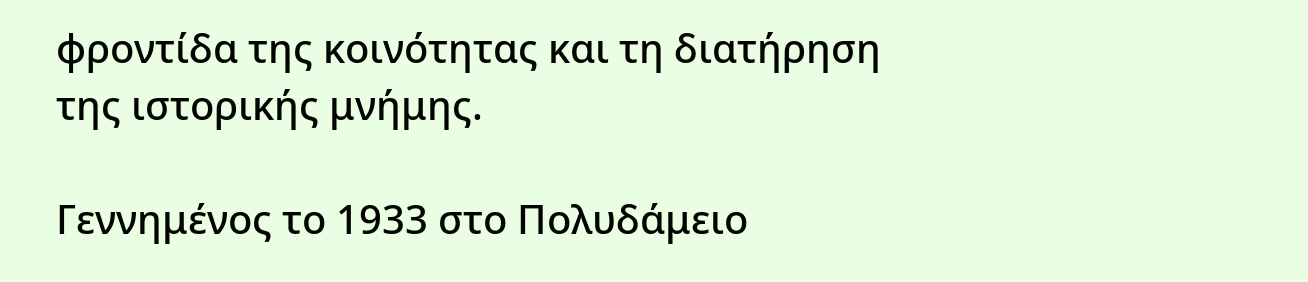φροντίδα της κοινότητας και τη διατήρηση της ιστορικής μνήμης.

Γεννημένος το 1933 στο Πολυδάμειο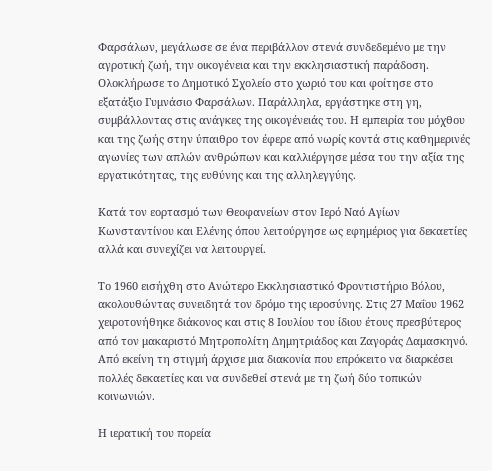Φαρσάλων, μεγάλωσε σε ένα περιβάλλον στενά συνδεδεμένο με την αγροτική ζωή, την οικογένεια και την εκκλησιαστική παράδοση. Ολοκλήρωσε το Δημοτικό Σχολείο στο χωριό του και φοίτησε στο εξατάξιο Γυμνάσιο Φαρσάλων. Παράλληλα, εργάστηκε στη γη, συμβάλλοντας στις ανάγκες της οικογένειάς του. Η εμπειρία του μόχθου και της ζωής στην ύπαιθρο τον έφερε από νωρίς κοντά στις καθημερινές αγωνίες των απλών ανθρώπων και καλλιέργησε μέσα του την αξία της εργατικότητας, της ευθύνης και της αλληλεγγύης.

Κατά τον εορτασμό των Θεοφανείων στον Ιερό Ναό Αγίων Κωνσταντίνου και Ελένης όπου λειτούργησε ως εφημέριος για δεκαετίες αλλά και συνεχίζει να λειτουργεί.

Το 1960 εισήχθη στο Ανώτερο Εκκλησιαστικό Φροντιστήριο Βόλου, ακολουθώντας συνειδητά τον δρόμο της ιεροσύνης. Στις 27 Μαΐου 1962 χειροτονήθηκε διάκονος και στις 8 Ιουλίου του ίδιου έτους πρεσβύτερος από τον μακαριστό Μητροπολίτη Δημητριάδος και Ζαγοράς Δαμασκηνό. Από εκείνη τη στιγμή άρχισε μια διακονία που επρόκειτο να διαρκέσει πολλές δεκαετίες και να συνδεθεί στενά με τη ζωή δύο τοπικών κοινωνιών.

Η ιερατική του πορεία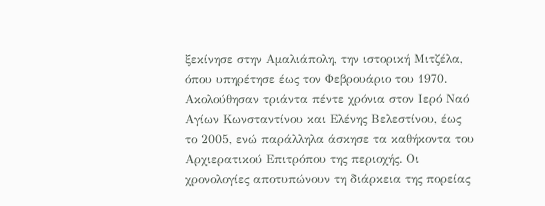ξεκίνησε στην Αμαλιάπολη, την ιστορική Μιτζέλα, όπου υπηρέτησε έως τον Φεβρουάριο του 1970. Ακολούθησαν τριάντα πέντε χρόνια στον Ιερό Ναό Αγίων Κωνσταντίνου και Ελένης Βελεστίνου, έως το 2005, ενώ παράλληλα άσκησε τα καθήκοντα του Αρχιερατικού Επιτρόπου της περιοχής. Οι χρονολογίες αποτυπώνουν τη διάρκεια της πορείας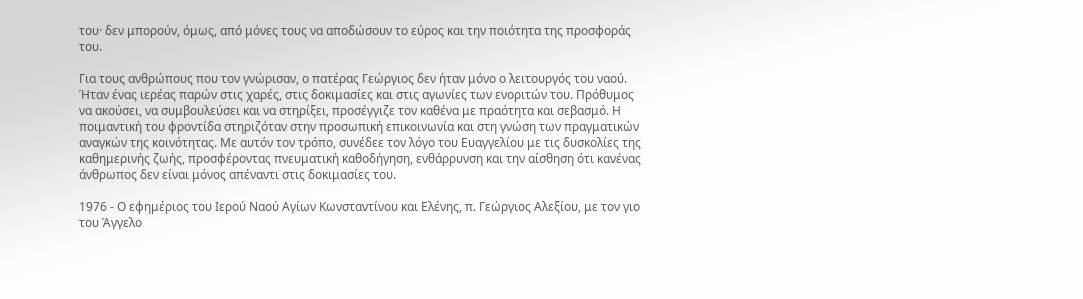του· δεν μπορούν, όμως, από μόνες τους να αποδώσουν το εύρος και την ποιότητα της προσφοράς του.

Για τους ανθρώπους που τον γνώρισαν, ο πατέρας Γεώργιος δεν ήταν μόνο ο λειτουργός του ναού. Ήταν ένας ιερέας παρών στις χαρές, στις δοκιμασίες και στις αγωνίες των ενοριτών του. Πρόθυμος να ακούσει, να συμβουλεύσει και να στηρίξει, προσέγγιζε τον καθένα με πραότητα και σεβασμό. Η ποιμαντική του φροντίδα στηριζόταν στην προσωπική επικοινωνία και στη γνώση των πραγματικών αναγκών της κοινότητας. Με αυτόν τον τρόπο, συνέδεε τον λόγο του Ευαγγελίου με τις δυσκολίες της καθημερινής ζωής, προσφέροντας πνευματική καθοδήγηση, ενθάρρυνση και την αίσθηση ότι κανένας άνθρωπος δεν είναι μόνος απέναντι στις δοκιμασίες του.

1976 - Ο εφημέριος του Ιερού Ναού Αγίων Κωνσταντίνου και Ελένης, π. Γεώργιος Αλεξίου, με τον γιο του Άγγελο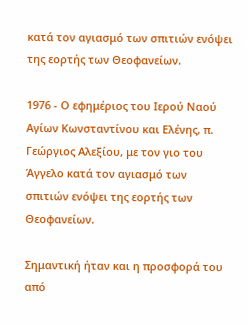κατά τον αγιασμό των σπιτιών ενόψει της εορτής των Θεοφανείων.

1976 - Ο εφημέριος του Ιερού Ναού Αγίων Κωνσταντίνου και Ελένης, π. Γεώργιος Αλεξίου, με τον γιο του Άγγελο κατά τον αγιασμό των σπιτιών ενόψει της εορτής των Θεοφανείων.

Σημαντική ήταν και η προσφορά του από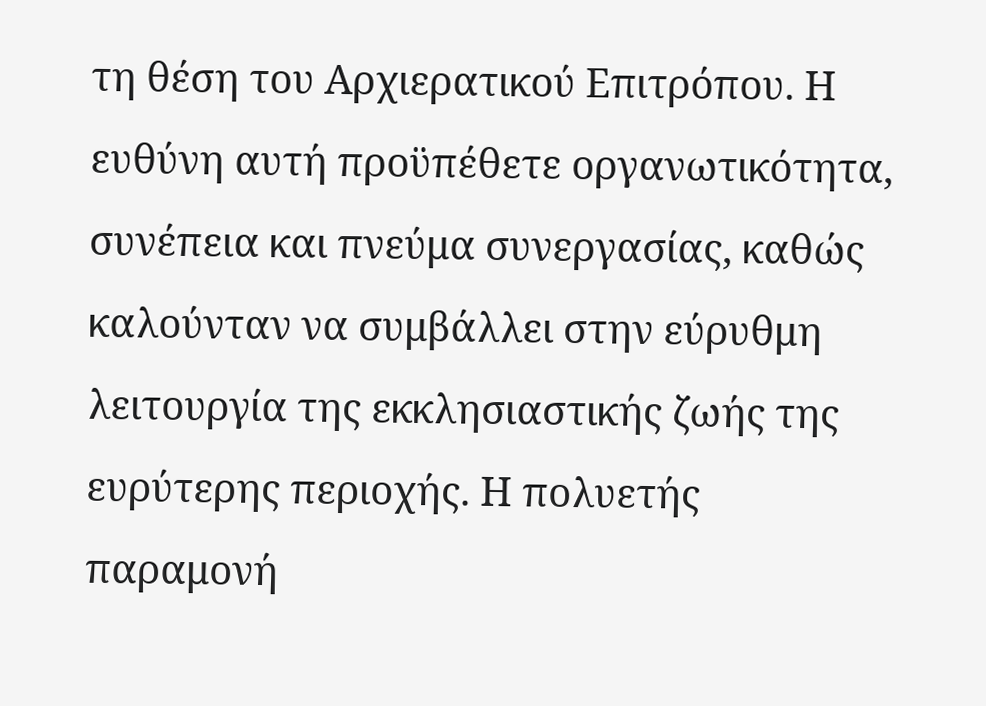τη θέση του Αρχιερατικού Επιτρόπου. Η ευθύνη αυτή προϋπέθετε οργανωτικότητα, συνέπεια και πνεύμα συνεργασίας, καθώς καλούνταν να συμβάλλει στην εύρυθμη λειτουργία της εκκλησιαστικής ζωής της ευρύτερης περιοχής. Η πολυετής παραμονή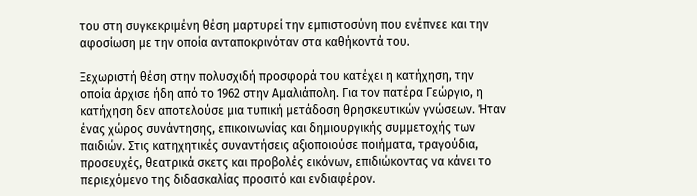του στη συγκεκριμένη θέση μαρτυρεί την εμπιστοσύνη που ενέπνεε και την αφοσίωση με την οποία ανταποκρινόταν στα καθήκοντά του.

Ξεχωριστή θέση στην πολυσχιδή προσφορά του κατέχει η κατήχηση, την οποία άρχισε ήδη από το 1962 στην Αμαλιάπολη. Για τον πατέρα Γεώργιο, η κατήχηση δεν αποτελούσε μια τυπική μετάδοση θρησκευτικών γνώσεων. Ήταν ένας χώρος συνάντησης, επικοινωνίας και δημιουργικής συμμετοχής των παιδιών. Στις κατηχητικές συναντήσεις αξιοποιούσε ποιήματα, τραγούδια, προσευχές, θεατρικά σκετς και προβολές εικόνων, επιδιώκοντας να κάνει το περιεχόμενο της διδασκαλίας προσιτό και ενδιαφέρον.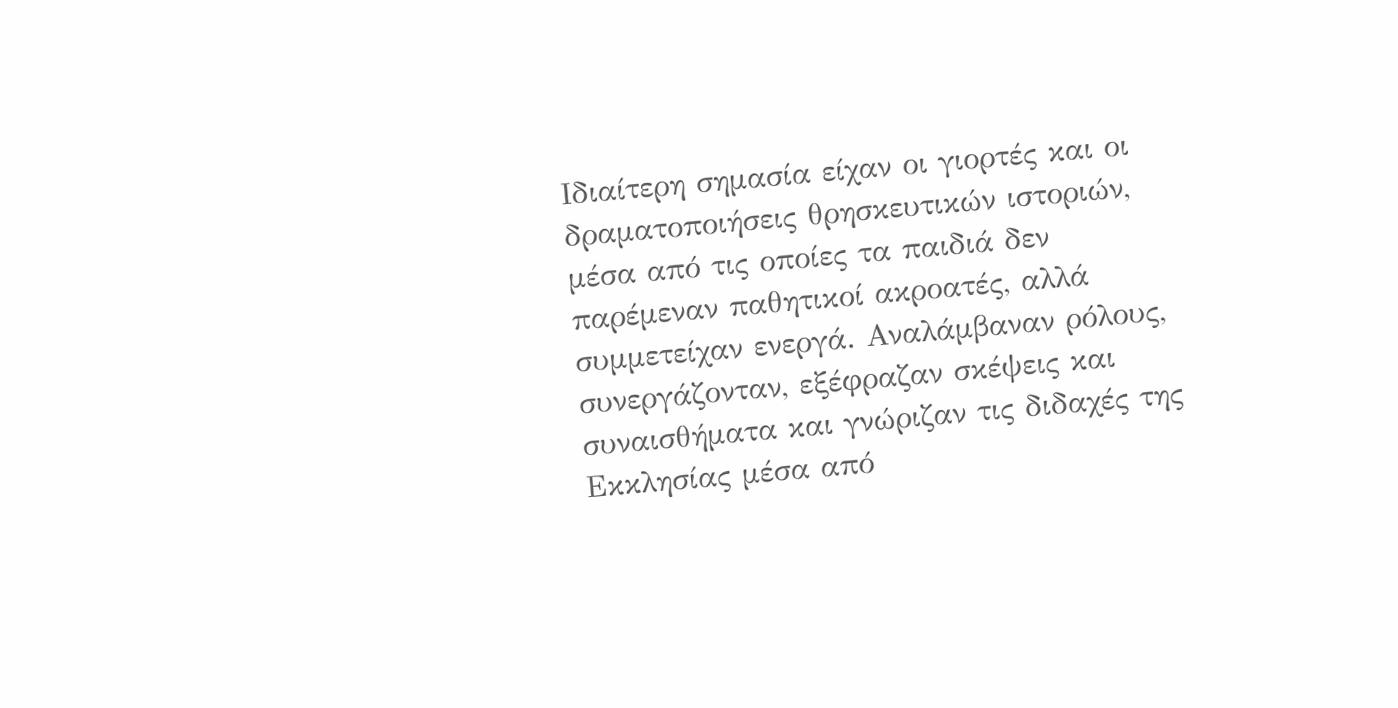Ιδιαίτερη σημασία είχαν οι γιορτές και οι δραματοποιήσεις θρησκευτικών ιστοριών, μέσα από τις οποίες τα παιδιά δεν παρέμεναν παθητικοί ακροατές, αλλά συμμετείχαν ενεργά. Αναλάμβαναν ρόλους, συνεργάζονταν, εξέφραζαν σκέψεις και συναισθήματα και γνώριζαν τις διδαχές της Εκκλησίας μέσα από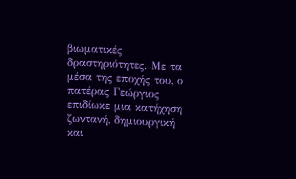βιωματικές δραστηριότητες. Με τα μέσα της εποχής του, ο πατέρας Γεώργιος επιδίωκε μια κατήχηση ζωντανή, δημιουργική και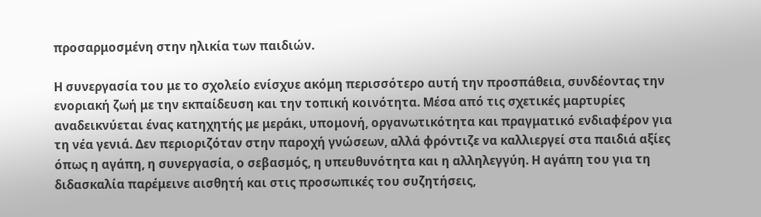προσαρμοσμένη στην ηλικία των παιδιών.

Η συνεργασία του με το σχολείο ενίσχυε ακόμη περισσότερο αυτή την προσπάθεια, συνδέοντας την ενοριακή ζωή με την εκπαίδευση και την τοπική κοινότητα. Μέσα από τις σχετικές μαρτυρίες αναδεικνύεται ένας κατηχητής με μεράκι, υπομονή, οργανωτικότητα και πραγματικό ενδιαφέρον για τη νέα γενιά. Δεν περιοριζόταν στην παροχή γνώσεων, αλλά φρόντιζε να καλλιεργεί στα παιδιά αξίες όπως η αγάπη, η συνεργασία, ο σεβασμός, η υπευθυνότητα και η αλληλεγγύη. Η αγάπη του για τη διδασκαλία παρέμεινε αισθητή και στις προσωπικές του συζητήσεις,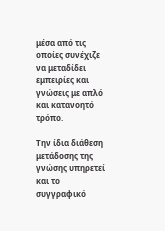μέσα από τις οποίες συνέχιζε να μεταδίδει εμπειρίες και γνώσεις με απλό και κατανοητό τρόπο.

Την ίδια διάθεση μετάδοσης της γνώσης υπηρετεί και το συγγραφικό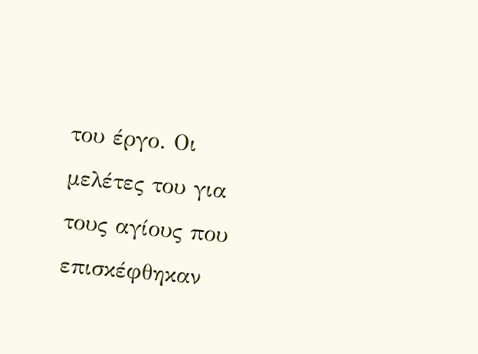του έργο. Οι μελέτες του για τους αγίους που επισκέφθηκαν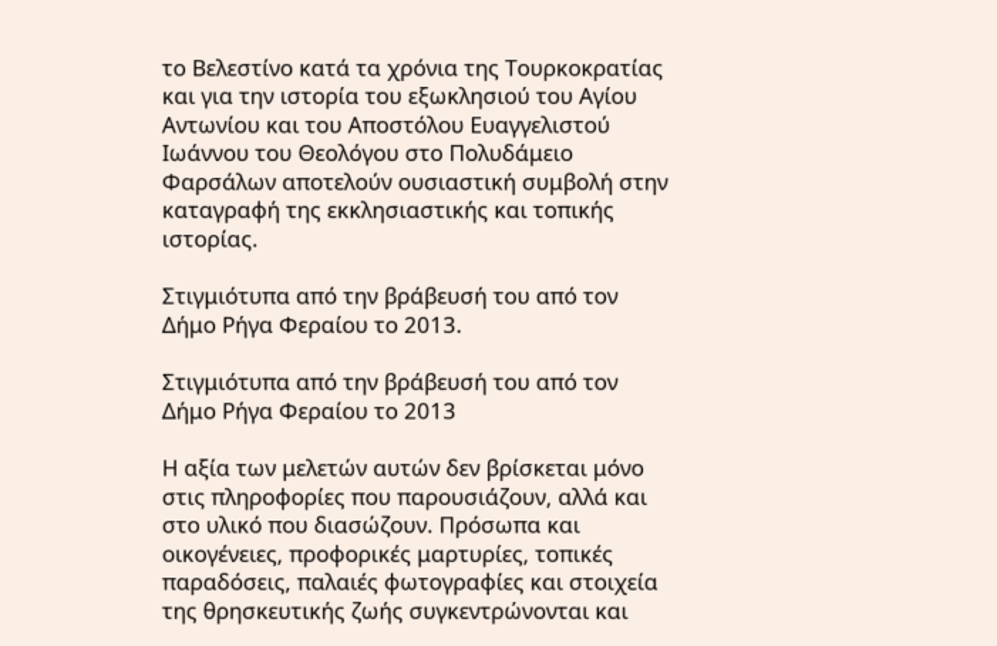το Βελεστίνο κατά τα χρόνια της Τουρκοκρατίας και για την ιστορία του εξωκλησιού του Αγίου Αντωνίου και του Αποστόλου Ευαγγελιστού Ιωάννου του Θεολόγου στο Πολυδάμειο Φαρσάλων αποτελούν ουσιαστική συμβολή στην καταγραφή της εκκλησιαστικής και τοπικής ιστορίας.

Στιγμιότυπα από την βράβευσή του από τον Δήμο Ρήγα Φεραίου το 2013.

Στιγμιότυπα από την βράβευσή του από τον Δήμο Ρήγα Φεραίου το 2013

Η αξία των μελετών αυτών δεν βρίσκεται μόνο στις πληροφορίες που παρουσιάζουν, αλλά και στο υλικό που διασώζουν. Πρόσωπα και οικογένειες, προφορικές μαρτυρίες, τοπικές παραδόσεις, παλαιές φωτογραφίες και στοιχεία της θρησκευτικής ζωής συγκεντρώνονται και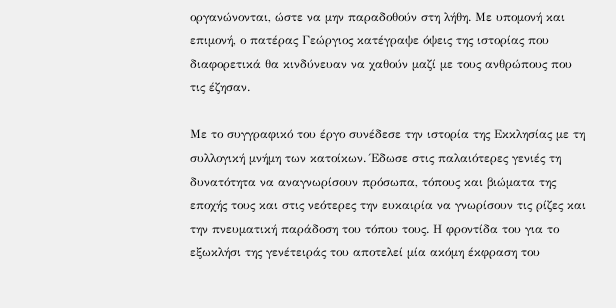οργανώνονται, ώστε να μην παραδοθούν στη λήθη. Με υπομονή και επιμονή, ο πατέρας Γεώργιος κατέγραψε όψεις της ιστορίας που διαφορετικά θα κινδύνευαν να χαθούν μαζί με τους ανθρώπους που τις έζησαν.

Με το συγγραφικό του έργο συνέδεσε την ιστορία της Εκκλησίας με τη συλλογική μνήμη των κατοίκων. Έδωσε στις παλαιότερες γενιές τη δυνατότητα να αναγνωρίσουν πρόσωπα, τόπους και βιώματα της εποχής τους και στις νεότερες την ευκαιρία να γνωρίσουν τις ρίζες και την πνευματική παράδοση του τόπου τους. Η φροντίδα του για το εξωκλήσι της γενέτειράς του αποτελεί μία ακόμη έκφραση του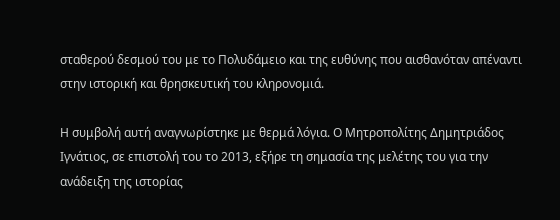σταθερού δεσμού του με το Πολυδάμειο και της ευθύνης που αισθανόταν απέναντι στην ιστορική και θρησκευτική του κληρονομιά.

Η συμβολή αυτή αναγνωρίστηκε με θερμά λόγια. Ο Μητροπολίτης Δημητριάδος Ιγνάτιος, σε επιστολή του το 2013, εξήρε τη σημασία της μελέτης του για την ανάδειξη της ιστορίας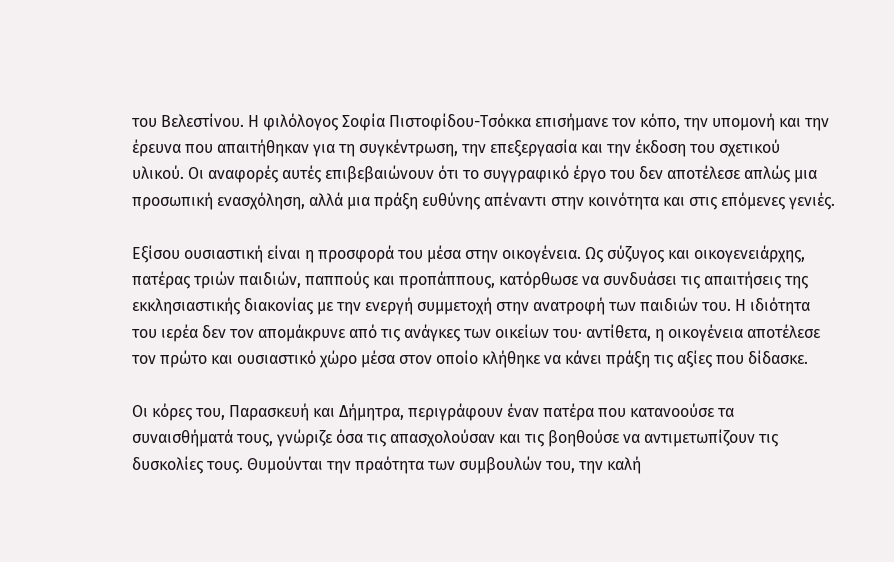του Βελεστίνου. Η φιλόλογος Σοφία Πιστοφίδου-Τσόκκα επισήμανε τον κόπο, την υπομονή και την έρευνα που απαιτήθηκαν για τη συγκέντρωση, την επεξεργασία και την έκδοση του σχετικού υλικού. Οι αναφορές αυτές επιβεβαιώνουν ότι το συγγραφικό έργο του δεν αποτέλεσε απλώς μια προσωπική ενασχόληση, αλλά μια πράξη ευθύνης απέναντι στην κοινότητα και στις επόμενες γενιές.

Εξίσου ουσιαστική είναι η προσφορά του μέσα στην οικογένεια. Ως σύζυγος και οικογενειάρχης, πατέρας τριών παιδιών, παππούς και προπάππους, κατόρθωσε να συνδυάσει τις απαιτήσεις της εκκλησιαστικής διακονίας με την ενεργή συμμετοχή στην ανατροφή των παιδιών του. Η ιδιότητα του ιερέα δεν τον απομάκρυνε από τις ανάγκες των οικείων του· αντίθετα, η οικογένεια αποτέλεσε τον πρώτο και ουσιαστικό χώρο μέσα στον οποίο κλήθηκε να κάνει πράξη τις αξίες που δίδασκε.

Οι κόρες του, Παρασκευή και Δήμητρα, περιγράφουν έναν πατέρα που κατανοούσε τα συναισθήματά τους, γνώριζε όσα τις απασχολούσαν και τις βοηθούσε να αντιμετωπίζουν τις δυσκολίες τους. Θυμούνται την πραότητα των συμβουλών του, την καλή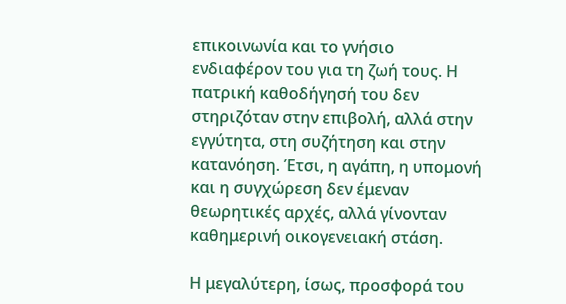επικοινωνία και το γνήσιο ενδιαφέρον του για τη ζωή τους. Η πατρική καθοδήγησή του δεν στηριζόταν στην επιβολή, αλλά στην εγγύτητα, στη συζήτηση και στην κατανόηση. Έτσι, η αγάπη, η υπομονή και η συγχώρεση δεν έμεναν θεωρητικές αρχές, αλλά γίνονταν καθημερινή οικογενειακή στάση.

Η μεγαλύτερη, ίσως, προσφορά του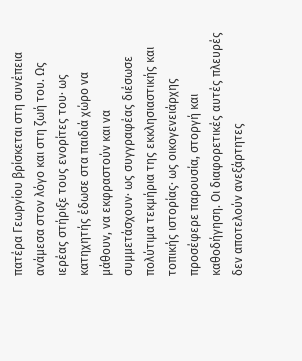πατέρα Γεωργίου βρίσκεται στη συνέπεια ανάμεσα στον λόγο και στη ζωή του. Ως ιερέας στήριξε τους ενορίτες του· ως κατηχητής έδωσε στα παιδιά χώρο να μάθουν, να εκφραστούν και να συμμετάσχουν· ως συγγραφέας διέσωσε πολύτιμα τεκμήρια της εκκλησιαστικής και τοπικής ιστορίας· ως οικογενειάρχης προσέφερε παρουσία, στοργή και καθοδήγηση. Οι διαφορετικές αυτές πλευρές δεν αποτελούν ανεξάρτητες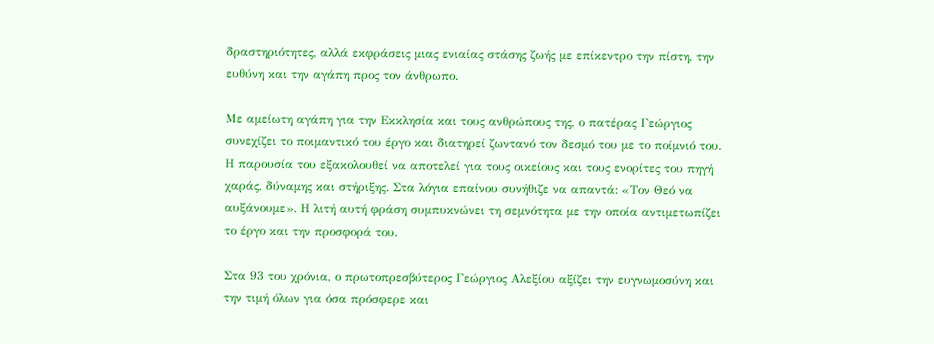δραστηριότητες, αλλά εκφράσεις μιας ενιαίας στάσης ζωής με επίκεντρο την πίστη, την ευθύνη και την αγάπη προς τον άνθρωπο.

Με αμείωτη αγάπη για την Εκκλησία και τους ανθρώπους της, ο πατέρας Γεώργιος συνεχίζει το ποιμαντικό του έργο και διατηρεί ζωντανό τον δεσμό του με το ποίμνιό του. Η παρουσία του εξακολουθεί να αποτελεί για τους οικείους και τους ενορίτες του πηγή χαράς, δύναμης και στήριξης. Στα λόγια επαίνου συνήθιζε να απαντά: «Τον Θεό να αυξάνουμε». Η λιτή αυτή φράση συμπυκνώνει τη σεμνότητα με την οποία αντιμετωπίζει το έργο και την προσφορά του.

Στα 93 του χρόνια, ο πρωτοπρεσβύτερος Γεώργιος Αλεξίου αξίζει την ευγνωμοσύνη και την τιμή όλων για όσα πρόσφερε και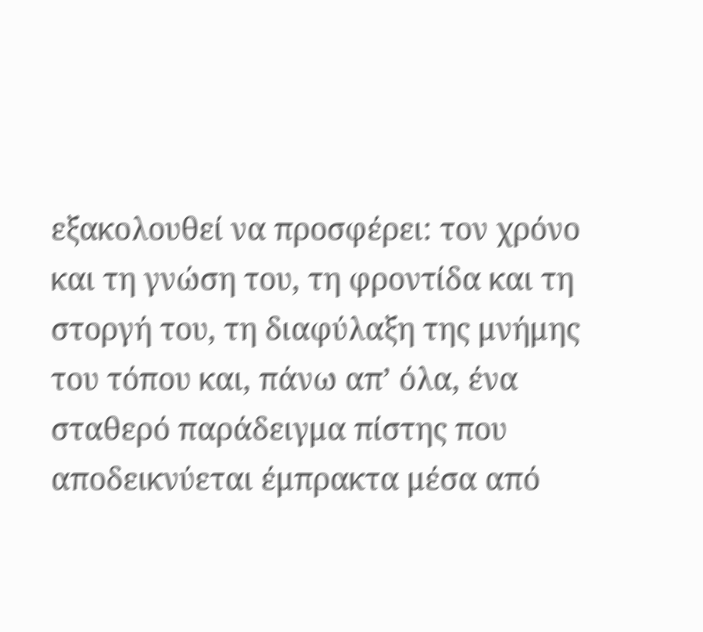εξακολουθεί να προσφέρει: τον χρόνο και τη γνώση του, τη φροντίδα και τη στοργή του, τη διαφύλαξη της μνήμης του τόπου και, πάνω απ’ όλα, ένα σταθερό παράδειγμα πίστης που αποδεικνύεται έμπρακτα μέσα από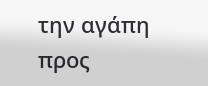την αγάπη προς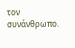τον συνάνθρωπο.